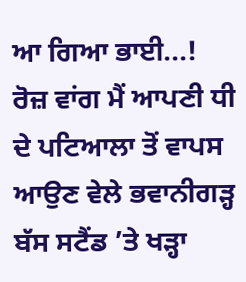ਆ ਗਿਆ ਭਾਈ...!
ਰੋਜ਼ ਵਾਂਗ ਮੈਂ ਆਪਣੀ ਧੀ ਦੇ ਪਟਿਆਲਾ ਤੋਂ ਵਾਪਸ ਆਉਣ ਵੇਲੇ ਭਵਾਨੀਗੜ੍ਹ ਬੱਸ ਸਟੈਂਡ ’ਤੇ ਖੜ੍ਹਾ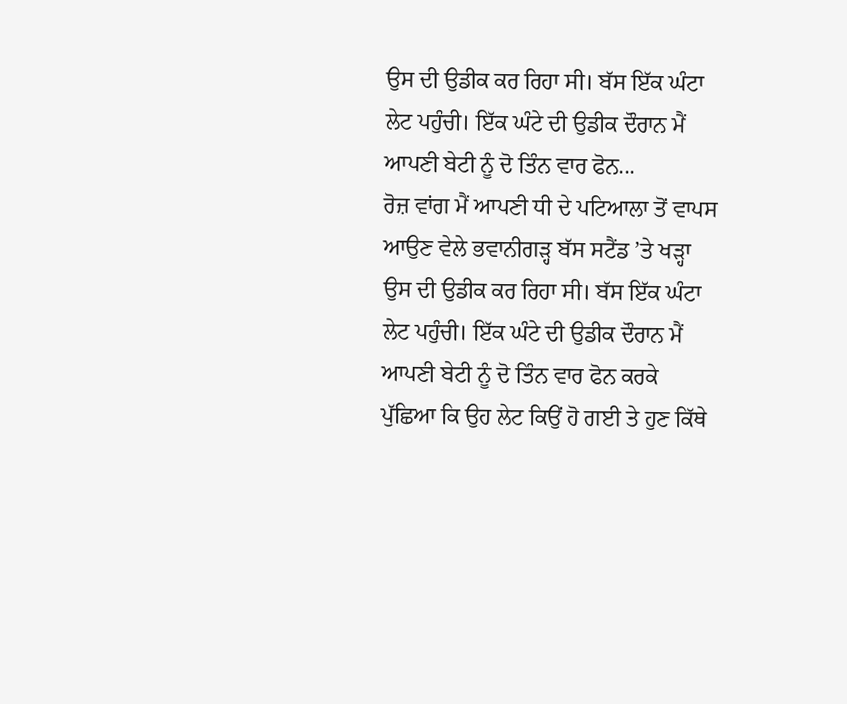ਉਸ ਦੀ ਉਡੀਕ ਕਰ ਰਿਹਾ ਸੀ। ਬੱਸ ਇੱਕ ਘੰਟਾ ਲੇਟ ਪਹੁੰਚੀ। ਇੱਕ ਘੰਟੇ ਦੀ ਉਡੀਕ ਦੌਰਾਨ ਮੈਂ ਆਪਣੀ ਬੇਟੀ ਨੂੰ ਦੋ ਤਿੰਨ ਵਾਰ ਫੋਨ...
ਰੋਜ਼ ਵਾਂਗ ਮੈਂ ਆਪਣੀ ਧੀ ਦੇ ਪਟਿਆਲਾ ਤੋਂ ਵਾਪਸ ਆਉਣ ਵੇਲੇ ਭਵਾਨੀਗੜ੍ਹ ਬੱਸ ਸਟੈਂਡ ’ਤੇ ਖੜ੍ਹਾ ਉਸ ਦੀ ਉਡੀਕ ਕਰ ਰਿਹਾ ਸੀ। ਬੱਸ ਇੱਕ ਘੰਟਾ ਲੇਟ ਪਹੁੰਚੀ। ਇੱਕ ਘੰਟੇ ਦੀ ਉਡੀਕ ਦੌਰਾਨ ਮੈਂ ਆਪਣੀ ਬੇਟੀ ਨੂੰ ਦੋ ਤਿੰਨ ਵਾਰ ਫੋਨ ਕਰਕੇ ਪੁੱਛਿਆ ਕਿ ਉਹ ਲੇਟ ਕਿਉਂ ਹੋ ਗਈ ਤੇ ਹੁਣ ਕਿੱਥੇ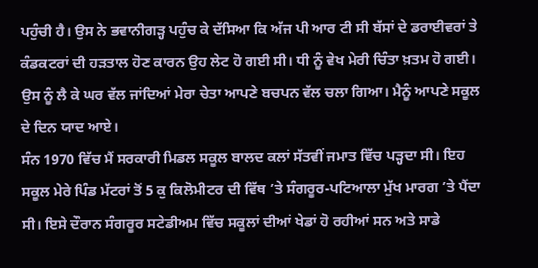ਪਹੁੰਚੀ ਹੈ। ਉਸ ਨੇ ਭਵਾਨੀਗੜ੍ਹ ਪਹੁੰਚ ਕੇ ਦੱਸਿਆ ਕਿ ਅੱਜ ਪੀ ਆਰ ਟੀ ਸੀ ਬੱਸਾਂ ਦੇ ਡਰਾਈਵਰਾਂ ਤੇ ਕੰਡਕਟਰਾਂ ਦੀ ਹੜਤਾਲ ਹੋਣ ਕਾਰਨ ਉਹ ਲੇਟ ਹੋ ਗਈ ਸੀ। ਧੀ ਨੂੰ ਵੇਖ ਮੇਰੀ ਚਿੰਤਾ ਖ਼ਤਮ ਹੋ ਗਈ। ਉਸ ਨੂੰ ਲੈ ਕੇ ਘਰ ਵੱਲ ਜਾਂਦਿਆਂ ਮੇਰਾ ਚੇਤਾ ਆਪਣੇ ਬਚਪਨ ਵੱਲ ਚਲਾ ਗਿਆ। ਮੈਨੂੰ ਆਪਣੇ ਸਕੂਲ ਦੇ ਦਿਨ ਯਾਦ ਆਏ।
ਸੰਨ 1970 ਵਿੱਚ ਮੈਂ ਸਰਕਾਰੀ ਮਿਡਲ ਸਕੂਲ ਬਾਲਦ ਕਲਾਂ ਸੱਤਵੀਂ ਜਮਾਤ ਵਿੱਚ ਪੜ੍ਹਦਾ ਸੀ। ਇਹ ਸਕੂਲ ਮੇਰੇ ਪਿੰਡ ਮੱਟਰਾਂ ਤੋਂ 5 ਕੁ ਕਿਲੋਮੀਟਰ ਦੀ ਵਿੱਥ ’ਤੇ ਸੰਗਰੂਰ-ਪਟਿਆਲਾ ਮੁੱਖ ਮਾਰਗ ’ਤੇ ਪੈਂਦਾ ਸੀ। ਇਸੇ ਦੌਰਾਨ ਸੰਗਰੂਰ ਸਟੇਡੀਅਮ ਵਿੱਚ ਸਕੂਲਾਂ ਦੀਆਂ ਖੇਡਾਂ ਹੋ ਰਹੀਆਂ ਸਨ ਅਤੇ ਸਾਡੇ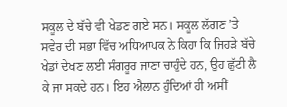ਸਕੂਲ ਦੇ ਬੱਚੇ ਵੀ ਖੇਡਣ ਗਏ ਸਨ। ਸਕੂਲ ਲੱਗਣ ’ਤੇ ਸਵੇਰ ਦੀ ਸਭਾ ਵਿੱਚ ਅਧਿਆਪਕ ਨੇ ਕਿਹਾ ਕਿ ਜਿਹੜੇ ਬੱਚੇ ਖੇਡਾਂ ਦੇਖਣ ਲਈ ਸੰਗਰੂਰ ਜਾਣਾ ਚਾਹੁੰਦੇ ਹਨ, ਉਹ ਛੁੱਟੀ ਲੈ ਕੇ ਜਾ ਸਕਦੇ ਹਨ। ਇਹ ਐਲਾਨ ਹੁੰਦਿਆਂ ਹੀ ਅਸੀਂ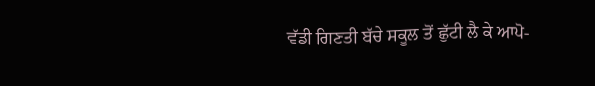ਵੱਡੀ ਗਿਣਤੀ ਬੱਚੇ ਸਕੂਲ ਤੋਂ ਛੁੱਟੀ ਲੈ ਕੇ ਆਪੋ-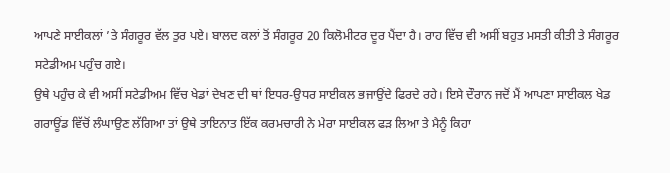ਆਪਣੇ ਸਾਈਕਲਾਂ ’ਤੇ ਸੰਗਰੂਰ ਵੱਲ ਤੁਰ ਪਏ। ਬਾਲਦ ਕਲਾਂ ਤੋਂ ਸੰਗਰੂਰ 20 ਕਿਲੋਮੀਟਰ ਦੂਰ ਪੈਂਦਾ ਹੈ। ਰਾਹ ਵਿੱਚ ਵੀ ਅਸੀਂ ਬਹੁਤ ਮਸਤੀ ਕੀਤੀ ਤੇ ਸੰਗਰੂਰ ਸਟੇਡੀਅਮ ਪਹੁੰਚ ਗਏ।
ਉਥੇ ਪਹੁੰਚ ਕੇ ਵੀ ਅਸੀਂ ਸਟੇਡੀਅਮ ਵਿੱਚ ਖੇਡਾਂ ਦੇਖਣ ਦੀ ਥਾਂ ਇਧਰ-ਉਧਰ ਸਾਈਕਲ ਭਜਾਉਂਦੇ ਫਿਰਦੇ ਰਹੇ। ਇਸੇ ਦੌਰਾਨ ਜਦੋਂ ਮੈਂ ਆਪਣਾ ਸਾਈਕਲ ਖੇਡ ਗਰਾਊਂਡ ਵਿੱਚੋਂ ਲੰਘਾਉਣ ਲੱਗਿਆ ਤਾਂ ਉਥੇ ਤਾਇਨਾਤ ਇੱਕ ਕਰਮਚਾਰੀ ਨੇ ਮੇਰਾ ਸਾਈਕਲ ਫੜ ਲਿਆ ਤੇ ਮੈਨੂੰ ਕਿਹਾ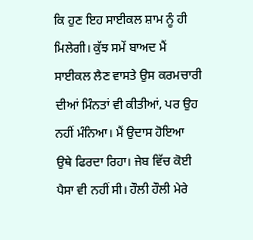ਕਿ ਹੁਣ ਇਹ ਸਾਈਕਲ ਸ਼ਾਮ ਨੂੰ ਹੀ ਮਿਲੇਗੀ। ਕੁੱਝ ਸਮੇਂ ਬਾਅਦ ਮੈਂ ਸਾਈਕਲ ਲੈਣ ਵਾਸਤੇ ਉਸ ਕਰਮਚਾਰੀ ਦੀਆਂ ਮਿੰਨਤਾਂ ਵੀ ਕੀਤੀਆਂ, ਪਰ ਉਹ ਨਹੀਂ ਮੰਨਿਆ। ਮੈਂ ਉਦਾਸ ਹੋਇਆ ਉਥੇ ਫਿਰਦਾ ਰਿਹਾ। ਜੇਬ ਵਿੱਚ ਕੋਈ ਪੈਸਾ ਵੀ ਨਹੀਂ ਸੀ। ਹੌਲੀ ਹੌਲੀ ਮੇਰੇ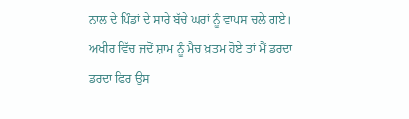ਨਾਲ ਦੇ ਪਿੰਡਾਂ ਦੇ ਸਾਰੇ ਬੱਚੇ ਘਰਾਂ ਨੂੰ ਵਾਪਸ ਚਲੇ ਗਏ। ਅਖੀਰ ਵਿੱਚ ਜਦੋਂ ਸ਼ਾਮ ਨੂੰ ਮੈਚ ਖ਼ਤਮ ਹੋਏ ਤਾਂ ਮੈਂ ਡਰਦਾ ਡਰਦਾ ਫਿਰ ਉਸ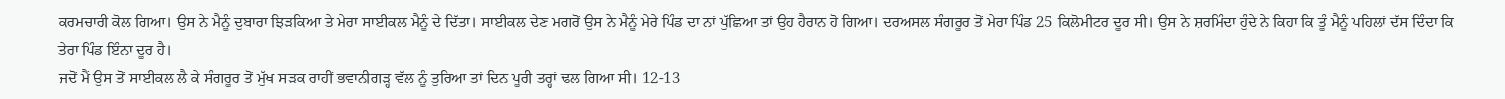ਕਰਮਚਾਰੀ ਕੋਲ ਗਿਆ। ਉਸ ਨੇ ਮੈਨੂੰ ਦੁਬਾਰਾ ਝਿੜਕਿਆ ਤੇ ਮੇਰਾ ਸਾਈਕਲ ਮੈਨੂੰ ਦੇ ਦਿੱਤਾ। ਸਾਈਕਲ ਦੇਣ ਮਗਰੋਂ ਉਸ ਨੇ ਮੈਨੂੰ ਮੇਰੇ ਪਿੰਡ ਦਾ ਨਾਂ ਪੁੱਛਿਆ ਤਾਂ ਉਹ ਹੈਰਾਨ ਹੋ ਗਿਆ। ਦਰਅਸਲ ਸੰਗਰੂਰ ਤੋਂ ਮੇਰਾ ਪਿੰਡ 25 ਕਿਲੋਮੀਟਰ ਦੂਰ ਸੀ। ਉਸ ਨੇ ਸ਼ਰਮਿੰਦਾ ਹੁੰਦੇ ਨੇ ਕਿਹਾ ਕਿ ਤੂੰ ਮੈਨੂੰ ਪਹਿਲਾਂ ਦੱਸ ਦਿੰਦਾ ਕਿ ਤੇਰਾ ਪਿੰਡ ਇੰਨਾ ਦੂਰ ਹੈ।
ਜਦੋਂ ਮੈਂ ਉਸ ਤੋਂ ਸਾਈਕਲ ਲੈ ਕੇ ਸੰਗਰੂਰ ਤੋਂ ਮੁੱਖ ਸੜਕ ਰਾਹੀਂ ਭਵਾਨੀਗੜ੍ਹ ਵੱਲ ਨੂੰ ਤੁਰਿਆ ਤਾਂ ਦਿਨ ਪੂਰੀ ਤਰ੍ਹਾਂ ਢਲ ਗਿਆ ਸੀ। 12-13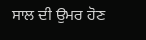ਸਾਲ ਦੀ ਉਮਰ ਹੋਣ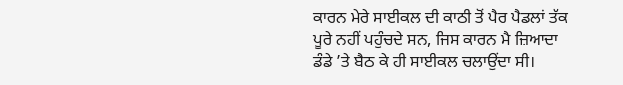ਕਾਰਨ ਮੇਰੇ ਸਾਈਕਲ ਦੀ ਕਾਠੀ ਤੋਂ ਪੈਰ ਪੈਡਲਾਂ ਤੱਕ ਪੂਰੇ ਨਹੀਂ ਪਹੁੰਚਦੇ ਸਨ, ਜਿਸ ਕਾਰਨ ਮੈ ਜ਼ਿਆਦਾ ਡੰਡੇ ’ਤੇ ਬੈਠ ਕੇ ਹੀ ਸਾਈਕਲ ਚਲਾਉਂਦਾ ਸੀ।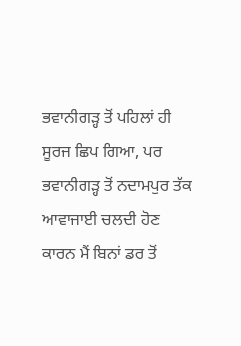ਭਵਾਨੀਗੜ੍ਹ ਤੋਂ ਪਹਿਲਾਂ ਹੀ ਸੂਰਜ ਛਿਪ ਗਿਆ, ਪਰ ਭਵਾਨੀਗੜ੍ਹ ਤੋਂ ਨਦਾਮਪੁਰ ਤੱਕ ਆਵਾਜਾਈ ਚਲਦੀ ਹੋਣ ਕਾਰਨ ਮੈਂ ਬਿਨਾਂ ਡਰ ਤੋਂ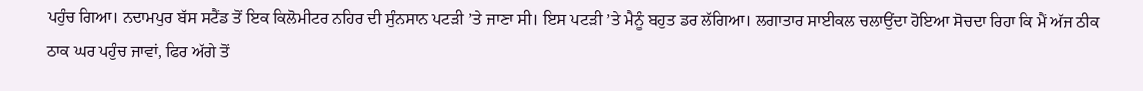ਪਹੁੰਚ ਗਿਆ। ਨਦਾਮਪੁਰ ਬੱਸ ਸਟੈਂਡ ਤੋਂ ਇਕ ਕਿਲੋਮੀਟਰ ਨਹਿਰ ਦੀ ਸੁੰਨਸਾਨ ਪਟੜੀ ’ਤੇ ਜਾਣਾ ਸੀ। ਇਸ ਪਟੜੀ ’ਤੇ ਮੈਨੂੰ ਬਹੁਤ ਡਰ ਲੱਗਿਆ। ਲਗਾਤਾਰ ਸਾਈਕਲ ਚਲਾਉਂਦਾ ਹੋਇਆ ਸੋਚਦਾ ਰਿਹਾ ਕਿ ਮੈਂ ਅੱਜ ਠੀਕ ਠਾਕ ਘਰ ਪਹੁੰਚ ਜਾਵਾਂ, ਫਿਰ ਅੱਗੇ ਤੋਂ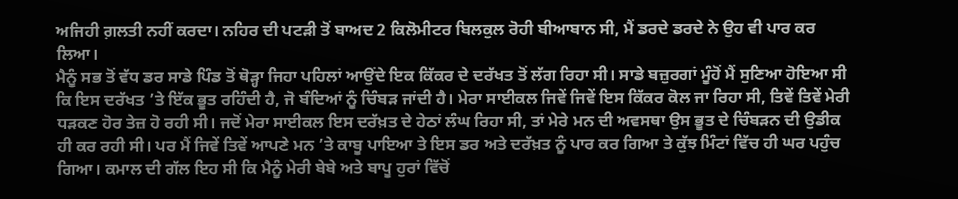ਅਜਿਹੀ ਗ਼ਲਤੀ ਨਹੀਂ ਕਰਦਾ। ਨਹਿਰ ਦੀ ਪਟੜੀ ਤੋਂ ਬਾਅਦ 2 ਕਿਲੋਮੀਟਰ ਬਿਲਕੁਲ ਰੋਹੀ ਬੀਆਬਾਨ ਸੀ, ਮੈਂ ਡਰਦੇ ਡਰਦੇ ਨੇ ਉਹ ਵੀ ਪਾਰ ਕਰ ਲਿਆ।
ਮੈਨੂੰ ਸਭ ਤੋਂ ਵੱਧ ਡਰ ਸਾਡੇ ਪਿੰਡ ਤੋਂ ਥੋੜ੍ਹਾ ਜਿਹਾ ਪਹਿਲਾਂ ਆਉਂਦੇ ਇਕ ਕਿੱਕਰ ਦੇ ਦਰੱਖਤ ਤੋਂ ਲੱਗ ਰਿਹਾ ਸੀ। ਸਾਡੇ ਬਜ਼ੁਰਗਾਂ ਮੂੰਹੋਂ ਮੈਂ ਸੁਣਿਆ ਹੋਇਆ ਸੀ ਕਿ ਇਸ ਦਰੱਖਤ ’ਤੇ ਇੱਕ ਭੂਤ ਰਹਿੰਦੀ ਹੈ, ਜੋ ਬੰਦਿਆਂ ਨੂੰ ਚਿੰਬੜ ਜਾਂਦੀ ਹੈ। ਮੇਰਾ ਸਾਈਕਲ ਜਿਵੇਂ ਜਿਵੇਂ ਇਸ ਕਿੱਕਰ ਕੋਲ ਜਾ ਰਿਹਾ ਸੀ, ਤਿਵੇਂ ਤਿਵੇਂ ਮੇਰੀ ਧੜਕਣ ਹੋਰ ਤੇਜ਼ ਹੋ ਰਹੀ ਸੀ। ਜਦੋਂ ਮੇਰਾ ਸਾਈਕਲ ਇਸ ਦਰੱਖ਼ਤ ਦੇ ਹੇਠਾਂ ਲੰਘ ਰਿਹਾ ਸੀ, ਤਾਂ ਮੇਰੇ ਮਨ ਦੀ ਅਵਸਥਾ ਉਸ ਭੂਤ ਦੇ ਚਿੰਬੜਨ ਦੀ ਉਡੀਕ ਹੀ ਕਰ ਰਹੀ ਸੀ। ਪਰ ਮੈਂ ਜਿਵੇਂ ਤਿਵੇਂ ਆਪਣੇ ਮਨ ’ਤੇ ਕਾਬੂ ਪਾਇਆ ਤੇ ਇਸ ਡਰ ਅਤੇ ਦਰੱਖ਼ਤ ਨੂੰ ਪਾਰ ਕਰ ਗਿਆ ਤੇ ਕੁੱਝ ਮਿੰਟਾਂ ਵਿੱਚ ਹੀ ਘਰ ਪਹੁੰਚ ਗਿਆ। ਕਮਾਲ ਦੀ ਗੱਲ ਇਹ ਸੀ ਕਿ ਮੈਨੂੰ ਮੇਰੀ ਬੇਬੇ ਅਤੇ ਬਾਪੂ ਹੁਰਾਂ ਵਿੱਚੋਂ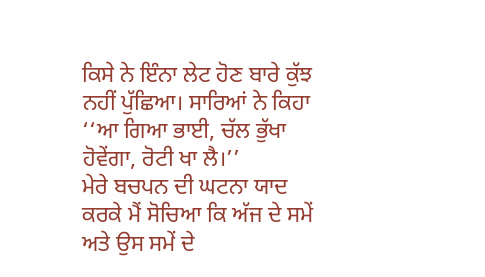ਕਿਸੇ ਨੇ ਇੰਨਾ ਲੇਟ ਹੋਣ ਬਾਰੇ ਕੁੱਝ ਨਹੀਂ ਪੁੱਛਿਆ। ਸਾਰਿਆਂ ਨੇ ਕਿਹਾ ‘‘ਆ ਗਿਆ ਭਾਈ, ਚੱਲ ਭੁੱਖਾ ਹੋਵੇਂਗਾ, ਰੋਟੀ ਖਾ ਲੈ।’’
ਮੇਰੇ ਬਚਪਨ ਦੀ ਘਟਨਾ ਯਾਦ ਕਰਕੇ ਮੈਂ ਸੋਚਿਆ ਕਿ ਅੱਜ ਦੇ ਸਮੇਂ ਅਤੇ ਉਸ ਸਮੇਂ ਦੇ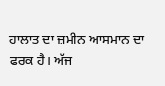ਹਾਲਾਤ ਦਾ ਜ਼ਮੀਨ ਆਸਮਾਨ ਦਾ ਫਰਕ ਹੈ। ਅੱਜ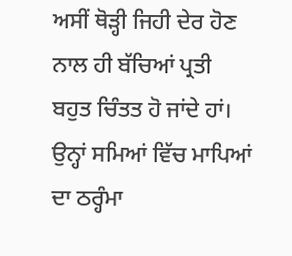ਅਸੀਂ ਥੋੜ੍ਹੀ ਜਿਹੀ ਦੇਰ ਹੋਣ ਨਾਲ ਹੀ ਬੱਚਿਆਂ ਪ੍ਰਤੀ ਬਹੁਤ ਚਿੰਤਤ ਹੋ ਜਾਂਦੇ ਹਾਂ। ਉਨ੍ਹਾਂ ਸਮਿਆਂ ਵਿੱਚ ਮਾਪਿਆਂ ਦਾ ਠਰ੍ਹੰਮਾ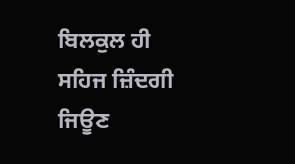ਬਿਲਕੁਲ ਹੀ ਸਹਿਜ ਜ਼ਿੰਦਗੀ ਜਿਊਣ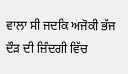ਵਾਲਾ ਸੀ ਜਦਕਿ ਅਜੋਕੀ ਭੱਜ ਦੌੜ ਦੀ ਜ਼ਿੰਦਗੀ ਵਿੱਚ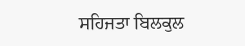ਸਹਿਜਤਾ ਬਿਲਕੁਲ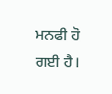ਮਨਫੀ ਹੋ ਗਈ ਹੈ।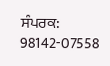ਸੰਪਰਕ: 98142-07558